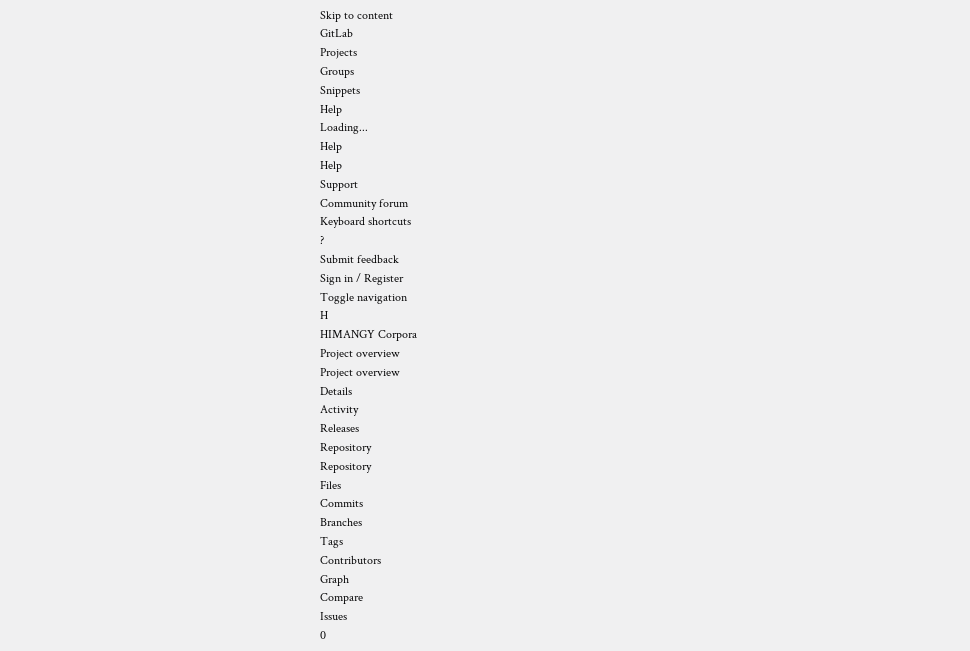Skip to content
GitLab
Projects
Groups
Snippets
Help
Loading...
Help
Help
Support
Community forum
Keyboard shortcuts
?
Submit feedback
Sign in / Register
Toggle navigation
H
HIMANGY Corpora
Project overview
Project overview
Details
Activity
Releases
Repository
Repository
Files
Commits
Branches
Tags
Contributors
Graph
Compare
Issues
0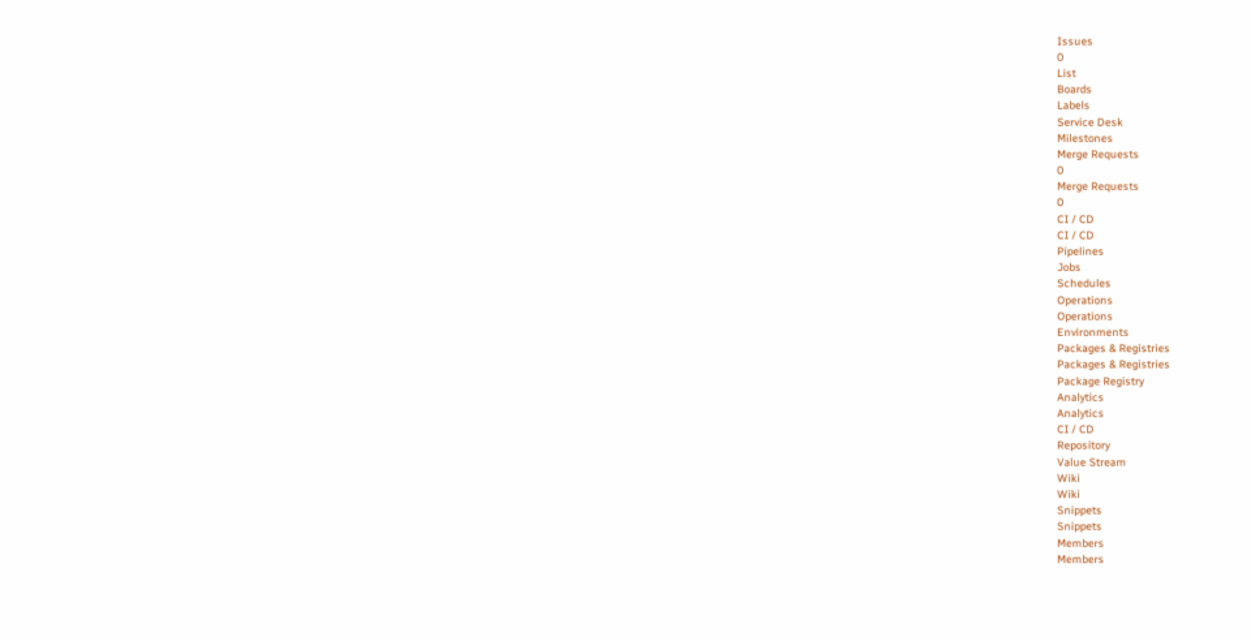Issues
0
List
Boards
Labels
Service Desk
Milestones
Merge Requests
0
Merge Requests
0
CI / CD
CI / CD
Pipelines
Jobs
Schedules
Operations
Operations
Environments
Packages & Registries
Packages & Registries
Package Registry
Analytics
Analytics
CI / CD
Repository
Value Stream
Wiki
Wiki
Snippets
Snippets
Members
Members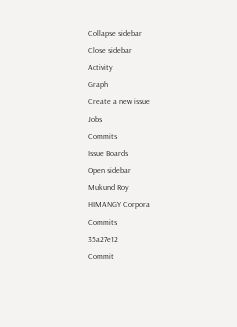Collapse sidebar
Close sidebar
Activity
Graph
Create a new issue
Jobs
Commits
Issue Boards
Open sidebar
Mukund Roy
HIMANGY Corpora
Commits
35a27e12
Commit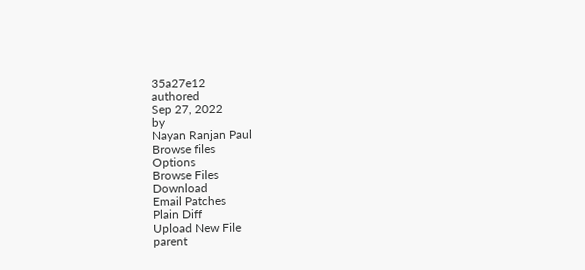35a27e12
authored
Sep 27, 2022
by
Nayan Ranjan Paul
Browse files
Options
Browse Files
Download
Email Patches
Plain Diff
Upload New File
parent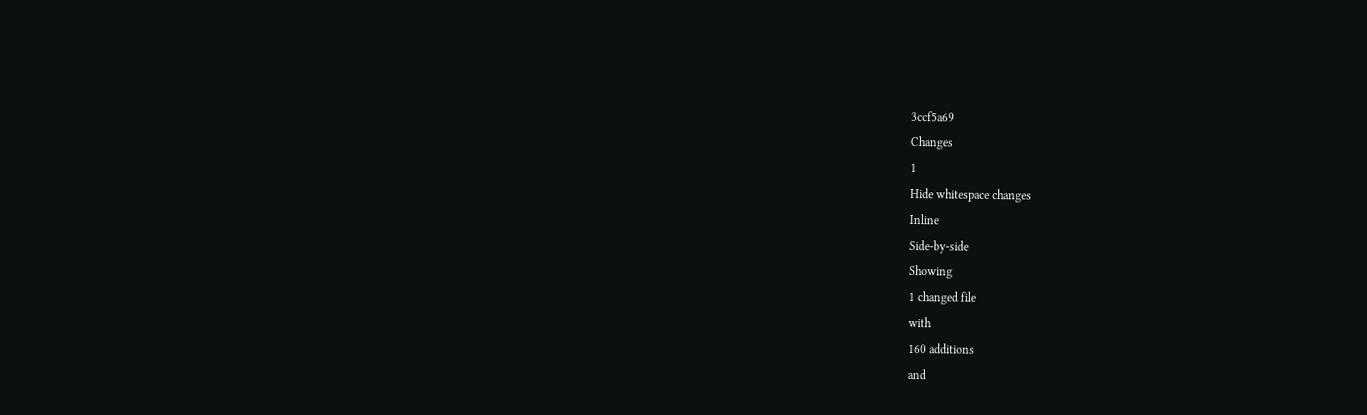3ccf5a69
Changes
1
Hide whitespace changes
Inline
Side-by-side
Showing
1 changed file
with
160 additions
and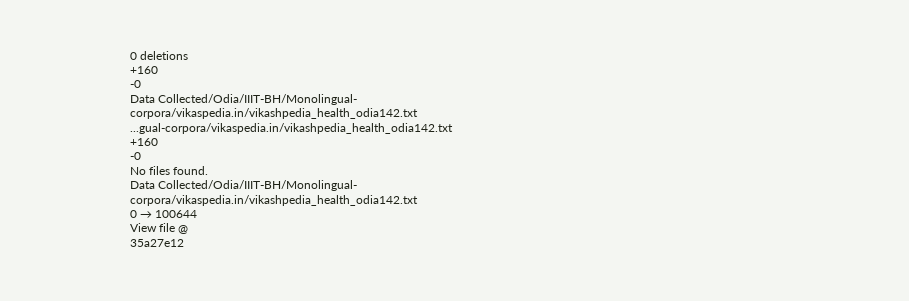0 deletions
+160
-0
Data Collected/Odia/IIIT-BH/Monolingual-corpora/vikaspedia.in/vikashpedia_health_odia142.txt
...gual-corpora/vikaspedia.in/vikashpedia_health_odia142.txt
+160
-0
No files found.
Data Collected/Odia/IIIT-BH/Monolingual-corpora/vikaspedia.in/vikashpedia_health_odia142.txt
0 → 100644
View file @
35a27e12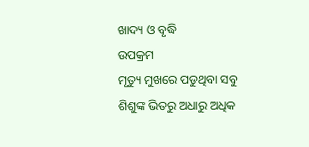ଖାଦ୍ୟ ଓ ବୃଦ୍ଧି
ଉପକ୍ରମ
ମୃତ୍ୟୁ ମୁଖରେ ପଡୁଥିବା ସବୁ ଶିଶୁଙ୍କ ଭିତରୁ ଅଧାରୁ ଅଧିକ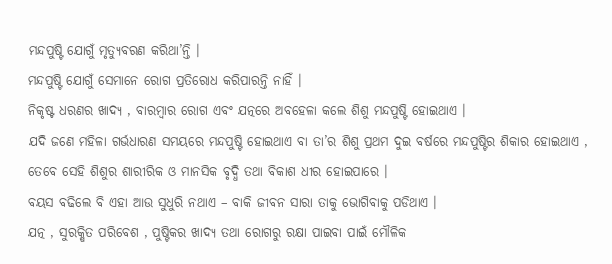ମନ୍ଦପୁଷ୍ଟି ଯୋଗୁଁ ମୃତ୍ୟୁବରଣ କରିଥା’ନ୍ତି ।
ମନ୍ଦପୁଷ୍ଟି ଯୋଗୁଁ ସେମାନେ ରୋଗ ପ୍ରତିରୋଧ କରିପାରନ୍ତି ନାହିଁ ।
ନିକୃଷ୍ଟ ଧରଣର ଖାଦ୍ୟ , ବାରମ୍ବାର ରୋଗ ଏବଂ ଯତ୍ନରେ ଅବହେଳା କଲେ ଶିଶୁ ମନ୍ଦପୁଷ୍ଟି ହୋଇଥାଏ ।
ଯଦି ଜଣେ ମହିଳା ଗର୍ଭଧାରଣ ସମୟରେ ମନ୍ଦପୁଷ୍ଟି ହୋଇଥାଏ ବା ତା’ର ଶିଶୁ ପ୍ରଥମ ଦୁଇ ବର୍ଷରେ ମନ୍ଦପୁଷ୍ଟିର ଶିକାର ହୋଇଥାଏ , ତେବେ ସେହି ଶିଶୁର ଶାରୀରିକ ଓ ମାନସିକ ବୃଦ୍ଧି ତଥା ବିକାଶ ଧୀର ହୋଇପାରେ ।
ବୟସ ବଢିଲେ ବି ଏହା ଆଉ ସୁଧୁରି ନଥାଏ – ବାକି ଜୀବନ ସାରା ତାକୁ ଭୋଗିବାକୁ ପଡିଥାଏ ।
ଯତ୍ନ , ସୁରକ୍ଷିତ ପରିବେଶ , ପୁଷ୍ଟିକର ଖାଦ୍ୟ ତଥା ରୋଗରୁ ରକ୍ଷା ପାଇବା ପାଇଁ ମୌଳିକ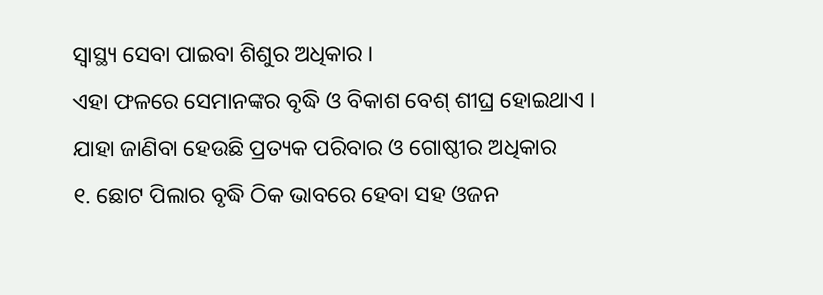ସ୍ୱାସ୍ଥ୍ୟ ସେବା ପାଇବା ଶିଶୁର ଅଧିକାର ।
ଏହା ଫଳରେ ସେମାନଙ୍କର ବୃଦ୍ଧି ଓ ବିକାଶ ବେଶ୍ ଶୀଘ୍ର ହୋଇଥାଏ ।
ଯାହା ଜାଣିବା ହେଉଛି ପ୍ରତ୍ୟକ ପରିବାର ଓ ଗୋଷ୍ଠୀର ଅଧିକାର
୧. ଛୋଟ ପିଲାର ବୃଦ୍ଧି ଠିକ ଭାବରେ ହେବା ସହ ଓଜନ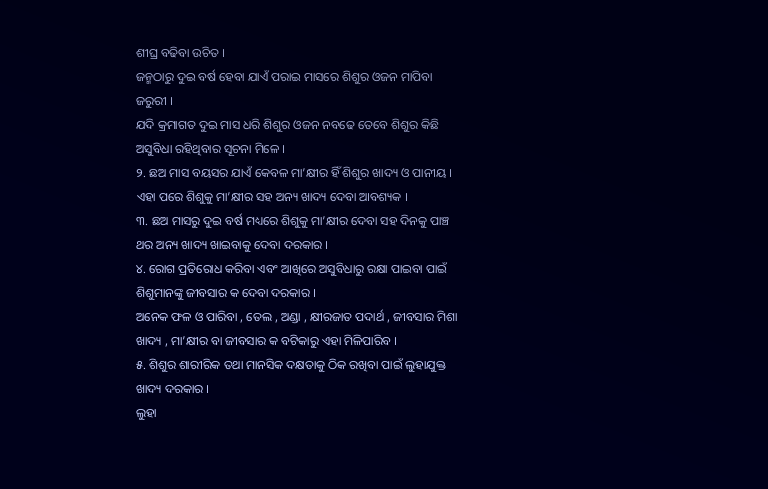ଶୀଘ୍ର ବଢିବା ଉଚିତ ।
ଜନ୍ମଠାରୁ ଦୁଇ ବର୍ଷ ହେବା ଯାଏଁ ପରାଇ ମାସରେ ଶିଶୁର ଓଜନ ମାପିବା ଜରୁରୀ ।
ଯଦି କ୍ରମାଗତ ଦୁଇ ମାସ ଧରି ଶିଶୁର ଓଜନ ନବଢେ ତେବେ ଶିଶୁର କିଛି ଅସୁବିଧା ରହିଥିବାର ସୂଚନା ମିଳେ ।
୨. ଛଅ ମାସ ବୟସର ଯାଏଁ କେବଳ ମା’କ୍ଷୀର ହିଁ ଶିଶୁର ଖାଦ୍ୟ ଓ ପାନୀୟ ।
ଏହା ପରେ ଶିଶୁକୁ ମା’କ୍ଷୀର ସହ ଅନ୍ୟ ଖାଦ୍ୟ ଦେବା ଆବଶ୍ୟକ ।
୩. ଛଅ ମାସରୁ ଦୁଇ ବର୍ଷ ମଧ୍ୟରେ ଶିଶୁକୁ ମା’କ୍ଷୀର ଦେବା ସହ ଦିନକୁ ପାଞ୍ଚ ଥର ଅନ୍ୟ ଖାଦ୍ୟ ଖାଇବାକୁ ଦେବା ଦରକାର ।
୪. ରୋଗ ପ୍ରତିରୋଧ କରିବା ଏବଂ ଆଖିରେ ଅସୁବିଧାରୁ ରକ୍ଷା ପାଇବା ପାଇଁ ଶିଶୁମାନଙ୍କୁ ଜୀବସାର କ ଦେବା ଦରକାର ।
ଅନେକ ଫଳ ଓ ପାରିବା , ତେଲ , ଅଣ୍ଡା , କ୍ଷୀରଜାତ ପଦାର୍ଥ , ଜୀବସାର ମିଶା ଖାଦ୍ୟ , ମା’କ୍ଷୀର ବା ଜୀବସାର କ ବଟିକାରୁ ଏହା ମିଳିପାରିବ ।
୫. ଶିଶୁର ଶାରୀରିକ ତଥା ମାନସିକ ଦକ୍ଷତାକୁ ଠିକ ରଖିବା ପାଇଁ ଲୁହାଯୁକ୍ତ ଖାଦ୍ୟ ଦରକାର ।
ଲୁହା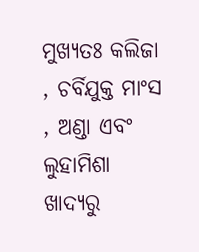ମୁଖ୍ୟତଃ କଲିଜା , ଚର୍ବିଯୁକ୍ତ ମାଂସ , ଅଣ୍ଡା ଏବଂ ଲୁହାମିଶା ଖାଦ୍ୟରୁ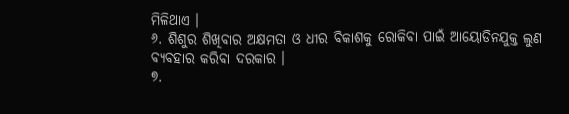ମିଳିଥାଏ ।
୬. ଶିଶୁର ଶିଖିବାର ଅକ୍ଷମତା ଓ ଧୀର ବିକାଶକୁ ରୋକିବା ପାଇଁ ଆୟୋଡିନଯୁକ୍ତ ଲୁଣ ବ୍ୟବହାର କରିବା ଦରକାର ।
୭.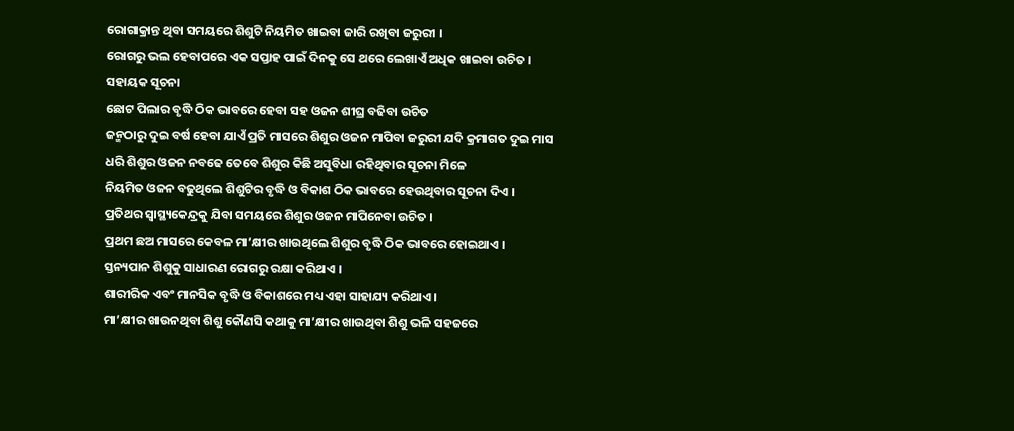ରୋଗାକ୍ରାନ୍ତ ଥିବା ସମୟରେ ଶିଶୁଟି ନିୟମିତ ଖାଇବା ଜାରି ରଖିବା ଜରୁରୀ ।
ରୋଗରୁ ଭଲ ହେବାପରେ ଏକ ସପ୍ତାହ ପାଇଁ ଦିନକୁ ସେ ଥରେ ଲେଖାଏଁ ଅଧିକ ଖାଇବା ଉଚିତ ।
ସହାୟକ ସୂଚନା
ଛୋଟ ପିଲାର ବୃଦ୍ଧି ଠିକ ଭାବରେ ହେବା ସହ ଓଜନ ଶୀଘ୍ର ବଢିବା ଉଚିତ
ଜନ୍ମଠାରୁ ଦୁଇ ବର୍ଷ ହେବା ଯାଏଁ ପ୍ରତି ମାସରେ ଶିଶୁର ଓଜନ ମାପିବା ଜରୁରୀ ଯଦି କ୍ରମାଗତ ଦୁଇ ମାସ ଧରି ଶିଶୁର ଓଜନ ନବଢେ ତେବେ ଶିଶୁର କିଛି ଅସୁବିଧା ରହିଥିବାର ସୂଚନା ମିଳେ
ନିୟମିତ ଓଜନ ବଢୁଥିଲେ ଶିଶୁଟିର ବୃଦ୍ଧି ଓ ବିକାଶ ଠିକ ଭାବରେ ହେଉଥିବାର ସୂଚନା ଦିଏ ।
ପ୍ରତିଥର ସ୍ୱାସ୍ଥ୍ୟକେନ୍ଦ୍ରକୁ ଯିବା ସମୟରେ ଶିଶୁର ଓଜନ ମାପିନେବା ଉଚିତ ।
ପ୍ରଥମ ଛଅ ମାସରେ କେବଳ ମା’କ୍ଷୀର ଖାଉଥିଲେ ଶିଶୁର ବୃଦ୍ଧି ଠିକ ଭାବରେ ହୋଇଥାଏ ।
ସ୍ତନ୍ୟପାନ ଶିଶୁକୁ ସାଧାରଣ ରୋଗରୁ ରକ୍ଷା କରିଥାଏ ।
ଶାରୀରିକ ଏବଂ ମାନସିକ ବୃଦ୍ଧି ଓ ବିକାଶରେ ମଧ୍ୟ ଏହା ସାହାଯ୍ୟ କରିଥାଏ ।
ମା’କ୍ଷୀର ଖାଉନଥିବା ଶିଶୁ କୌଣସି କଥାକୁ ମା’କ୍ଷୀର ଖାଉଥିବା ଶିଶୁ ଭଳି ସହଜରେ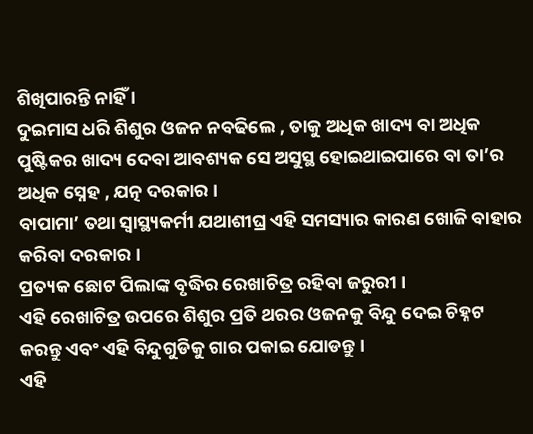ଶିଖିପାରନ୍ତି ନାହିଁ ।
ଦୁଇମାସ ଧରି ଶିଶୁର ଓଜନ ନବଢିଲେ , ତାକୁ ଅଧିକ ଖାଦ୍ୟ ବା ଅଧିକ ପୁଷ୍ଟିକର ଖାଦ୍ୟ ଦେବା ଆବଶ୍ୟକ ସେ ଅସୁସ୍ଥ ହୋଇଥାଇପାରେ ବା ତା’ର ଅଧିକ ସ୍ନେହ , ଯତ୍ନ ଦରକାର ।
ବାପାମା’ ତଥା ସ୍ୱାସ୍ଥ୍ୟକର୍ମୀ ଯଥାଶୀଘ୍ର ଏହି ସମସ୍ୟାର କାରଣ ଖୋଜି ବାହାର କରିବା ଦରକାର ।
ପ୍ରତ୍ୟକ ଛୋଟ ପିଲାଙ୍କ ବୃଦ୍ଧିର ରେଖାଚିତ୍ର ରହିବା ଜରୁରୀ ।
ଏହି ରେଖାଚିତ୍ର ଉପରେ ଶିଶୁର ପ୍ରତି ଥରର ଓଜନକୁ ବିନ୍ଦୁ ଦେଇ ଚିହ୍ନଟ କରନ୍ତୁ ଏବଂ ଏହି ବିନ୍ଦୁଗୁଡିକୁ ଗାର ପକାଇ ଯୋଡନ୍ତୁ ।
ଏହି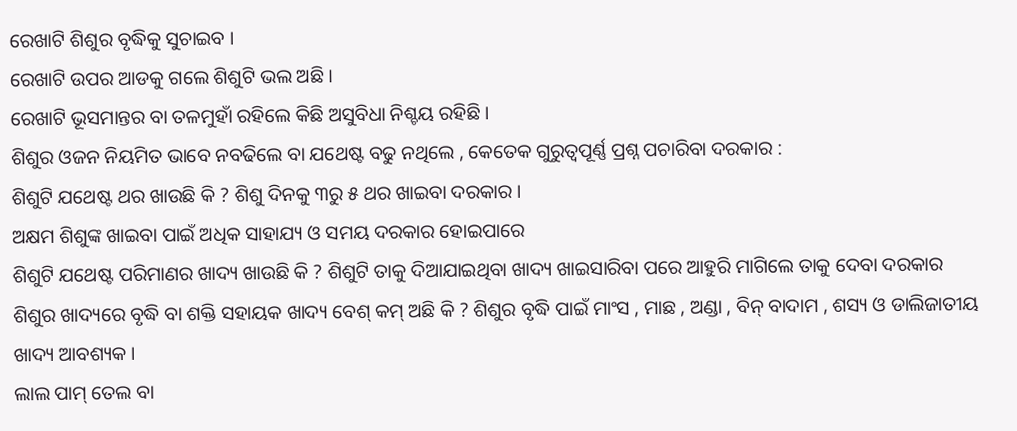ରେଖାଟି ଶିଶୁର ବୃଦ୍ଧିକୁ ସୁଚାଇବ ।
ରେଖାଟି ଉପର ଆଡକୁ ଗଲେ ଶିଶୁଟି ଭଲ ଅଛି ।
ରେଖାଟି ଭୂସମାନ୍ତର ବା ତଳମୁହାଁ ରହିଲେ କିଛି ଅସୁବିଧା ନିଶ୍ଚୟ ରହିଛି ।
ଶିଶୁର ଓଜନ ନିୟମିତ ଭାବେ ନବଢିଲେ ବା ଯଥେଷ୍ଟ ବଢୁ ନଥିଲେ , କେତେକ ଗୁରୁତ୍ୱପୂର୍ଣ୍ଣ ପ୍ରଶ୍ନ ପଚାରିବା ଦରକାର :
ଶିଶୁଟି ଯଥେଷ୍ଟ ଥର ଖାଉଛି କି ? ଶିଶୁ ଦିନକୁ ୩ରୁ ୫ ଥର ଖାଇବା ଦରକାର ।
ଅକ୍ଷମ ଶିଶୁଙ୍କ ଖାଇବା ପାଇଁ ଅଧିକ ସାହାଯ୍ୟ ଓ ସମୟ ଦରକାର ହୋଇପାରେ
ଶିଶୁଟି ଯଥେଷ୍ଟ ପରିମାଣର ଖାଦ୍ୟ ଖାଉଛି କି ? ଶିଶୁଟି ତାକୁ ଦିଆଯାଇଥିବା ଖାଦ୍ୟ ଖାଇସାରିବା ପରେ ଆହୁରି ମାଗିଲେ ତାକୁ ଦେବା ଦରକାର
ଶିଶୁର ଖାଦ୍ୟରେ ବୃଦ୍ଧି ବା ଶକ୍ତି ସହାୟକ ଖାଦ୍ୟ ବେଶ୍ କମ୍ ଅଛି କି ? ଶିଶୁର ବୃଦ୍ଧି ପାଇଁ ମାଂସ , ମାଛ , ଅଣ୍ଡା , ବିନ୍ ବାଦାମ , ଶସ୍ୟ ଓ ଡାଲିଜାତୀୟ ଖାଦ୍ୟ ଆବଶ୍ୟକ ।
ଲାଲ ପାମ୍ ତେଲ ବା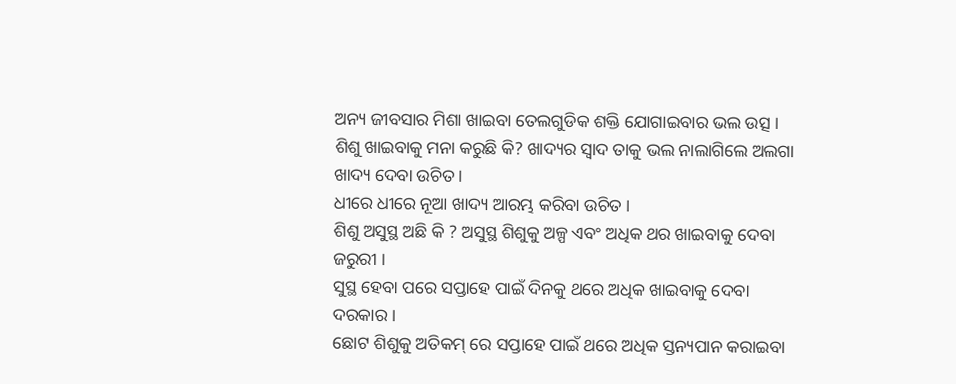ଅନ୍ୟ ଜୀବସାର ମିଶା ଖାଇବା ତେଲଗୁଡିକ ଶକ୍ତି ଯୋଗାଇବାର ଭଲ ଉତ୍ସ ।
ଶିଶୁ ଖାଇବାକୁ ମନା କରୁଛି କି? ଖାଦ୍ୟର ସ୍ଵାଦ ତାକୁ ଭଲ ନାଲାଗିଲେ ଅଲଗା ଖାଦ୍ୟ ଦେବା ଉଚିତ ।
ଧୀରେ ଧୀରେ ନୂଆ ଖାଦ୍ୟ ଆରମ୍ଭ କରିବା ଉଚିତ ।
ଶିଶୁ ଅସୁସ୍ଥ ଅଛି କି ? ଅସୁସ୍ଥ ଶିଶୁକୁ ଅଳ୍ପ ଏବଂ ଅଧିକ ଥର ଖାଇବାକୁ ଦେବା ଜରୁରୀ ।
ସୁସ୍ଥ ହେବା ପରେ ସପ୍ତାହେ ପାଇଁ ଦିନକୁ ଥରେ ଅଧିକ ଖାଇବାକୁ ଦେବା ଦରକାର ।
ଛୋଟ ଶିଶୁକୁ ଅତିକମ୍ ରେ ସପ୍ତାହେ ପାଇଁ ଥରେ ଅଧିକ ସ୍ତନ୍ୟପାନ କରାଇବା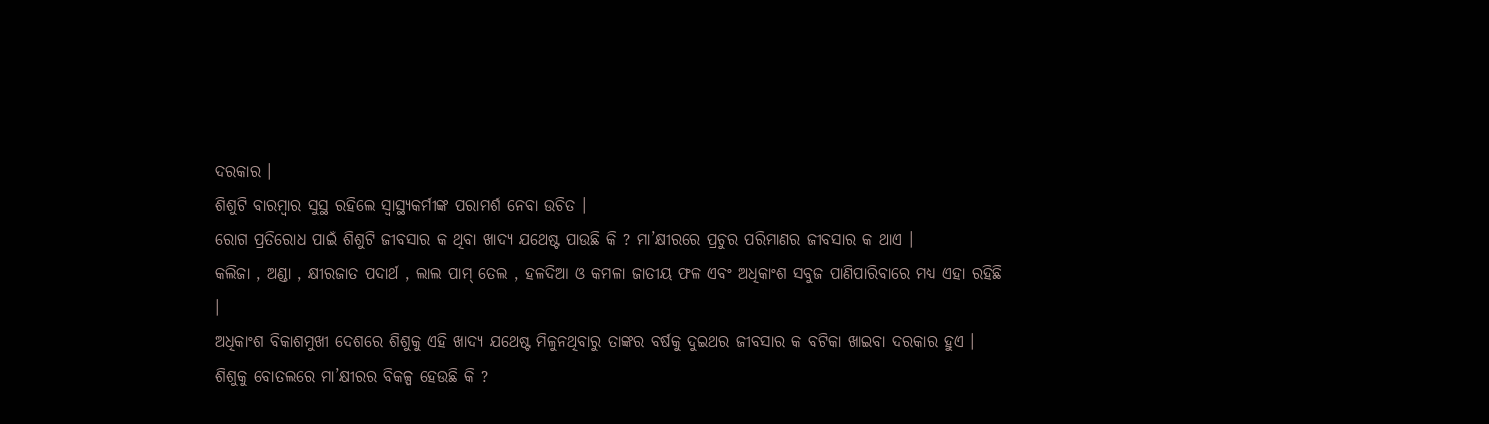ଦରକାର ।
ଶିଶୁଟି ବାରମ୍ବାର ସୁସ୍ଥ ରହିଲେ ସ୍ୱାସ୍ଥ୍ୟକର୍ମୀଙ୍କ ପରାମର୍ଶ ନେବା ଉଚିତ ।
ରୋଗ ପ୍ରତିରୋଧ ପାଇଁ ଶିଶୁଟି ଜୀବସାର କ ଥିବା ଖାଦ୍ୟ ଯଥେଷ୍ଟ ପାଉଛି କି ? ମା’କ୍ଷୀରରେ ପ୍ରଚୁର ପରିମାଣର ଜୀବସାର କ ଥାଏ ।
କଲିଜା , ଅଣ୍ଡା , କ୍ଷୀରଜାତ ପଦାର୍ଥ , ଲାଲ ପାମ୍ ତେଲ , ହଳଦିଆ ଓ କମଳା ଜାତୀୟ ଫଳ ଏବଂ ଅଧିକାଂଶ ସବୁଜ ପାଣିପାରିବାରେ ମଧ୍ୟ ଏହା ରହିଛି ।
ଅଧିକାଂଶ ବିକାଶମୁଖୀ ଦେଶରେ ଶିଶୁକୁ ଏହି ଖାଦ୍ୟ ଯଥେଷ୍ଟ ମିଳୁନଥିବାରୁ ତାଙ୍କର ବର୍ଷକୁ ଦୁଇଥର ଜୀବସାର କ ବଟିକା ଖାଇବା ଦରକାର ହୁଏ ।
ଶିଶୁକୁ ବୋତଲରେ ମା’କ୍ଷୀରର ବିକଳ୍ପ ହେଉଛି କି ?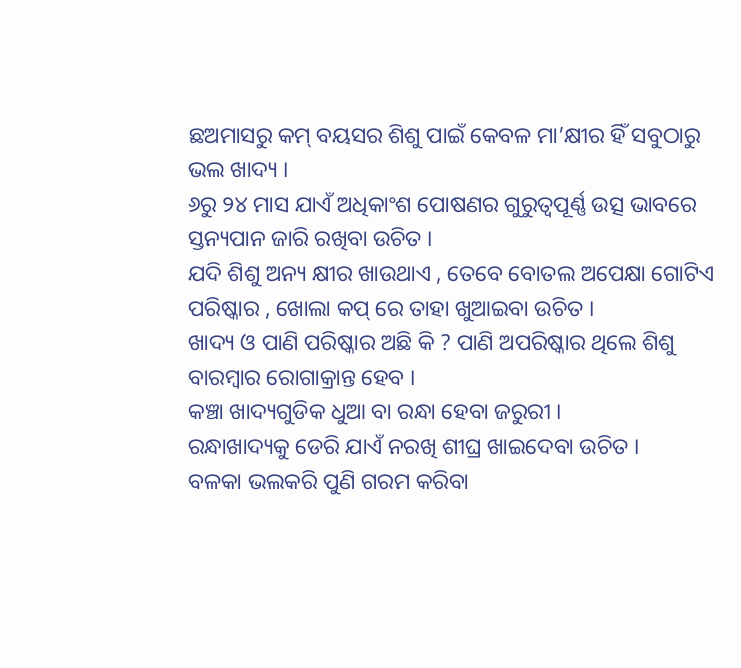ଛଅମାସରୁ କମ୍ ବୟସର ଶିଶୁ ପାଇଁ କେବଳ ମା’କ୍ଷୀର ହିଁ ସବୁଠାରୁ ଭଲ ଖାଦ୍ୟ ।
୬ରୁ ୨୪ ମାସ ଯାଏଁ ଅଧିକାଂଶ ପୋଷଣର ଗୁରୁତ୍ୱପୂର୍ଣ୍ଣ ଉତ୍ସ ଭାବରେ ସ୍ତନ୍ୟପାନ ଜାରି ରଖିବା ଉଚିତ ।
ଯଦି ଶିଶୁ ଅନ୍ୟ କ୍ଷୀର ଖାଉଥାଏ , ତେବେ ବୋତଲ ଅପେକ୍ଷା ଗୋଟିଏ ପରିଷ୍କାର , ଖୋଲା କପ୍ ରେ ତାହା ଖୁଆଇବା ଉଚିତ ।
ଖାଦ୍ୟ ଓ ପାଣି ପରିଷ୍କାର ଅଛି କି ? ପାଣି ଅପରିଷ୍କାର ଥିଲେ ଶିଶୁ ବାରମ୍ବାର ରୋଗାକ୍ରାନ୍ତ ହେବ ।
କଞ୍ଚା ଖାଦ୍ୟଗୁଡିକ ଧୁଆ ବା ରନ୍ଧା ହେବା ଜରୁରୀ ।
ରନ୍ଧାଖାଦ୍ୟକୁ ଡେରି ଯାଏଁ ନରଖି ଶୀଘ୍ର ଖାଇଦେବା ଉଚିତ ।
ବଳକା ଭଲକରି ପୁଣି ଗରମ କରିବା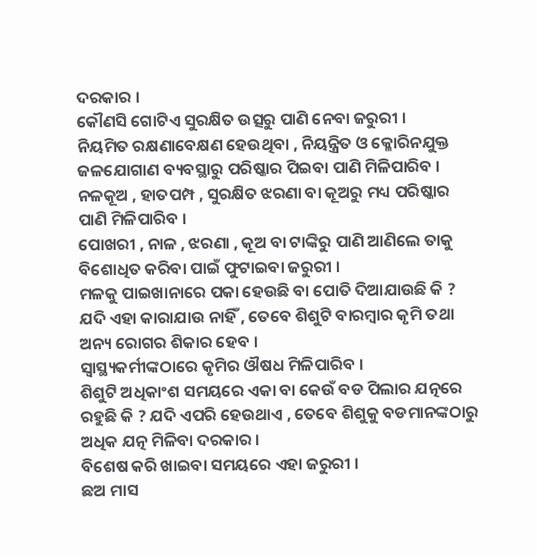ଦରକାର ।
କୌଣସି ଗୋଟିଏ ସୁରକ୍ଷିତ ଉତ୍ସରୁ ପାଣି ନେବା ଜରୁରୀ ।
ନିୟମିତ ରକ୍ଷଣାବେକ୍ଷଣ ହେଉଥିବା , ନିୟନ୍ତ୍ରିତ ଓ କ୍ଳୋରିନଯୁକ୍ତ ଜଳଯୋଗାଣ ବ୍ୟବସ୍ଥାରୁ ପରିଷ୍କାର ପିଇବା ପାଣି ମିଳିପାରିବ ।
ନଳକୂଅ , ହାତପମ୍ପ , ସୁରକ୍ଷିତ ଝରଣା ବା କୂଅରୁ ମଧ୍ୟ ପରିଷ୍କାର ପାଣି ମିଳିପାରିବ ।
ପୋଖରୀ , ନାଳ , ଝରଣା , କୂଅ ବା ଟାଙ୍କିରୁ ପାଣି ଆଣିଲେ ତାକୁ ବିଶୋଧିତ କରିବା ପାଇଁ ଫୁଟାଇବା ଜରୁରୀ ।
ମଳକୁ ପାଇଖାନାରେ ପକା ହେଉଛି ବା ପୋତି ଦିଆଯାଉଛି କି ? ଯଦି ଏହା କାରାଯାଉ ନାହିଁ , ତେବେ ଶିଶୁଟି ବାରମ୍ବାର କୃମି ତଥା ଅନ୍ୟ ରୋଗର ଶିକାର ହେବ ।
ସ୍ୱାସ୍ଥ୍ୟକର୍ମୀଙ୍କଠାରେ କୃମିର ଔଷଧ ମିଳିପାରିବ ।
ଶିଶୁଟି ଅଧିକାଂଶ ସମୟରେ ଏକା ବା କେଉଁ ବଡ ପିଲାର ଯତ୍ନରେ ରହୁଛି କି ? ଯଦି ଏପରି ହେଉଥାଏ , ତେବେ ଶିଶୁକୁ ବଡମାନଙ୍କଠାରୁ ଅଧିକ ଯତ୍ନ ମିଳିବା ଦରକାର ।
ବିଶେଷ କରି ଖାଇବା ସମୟରେ ଏହା ଜରୁରୀ ।
ଛଅ ମାସ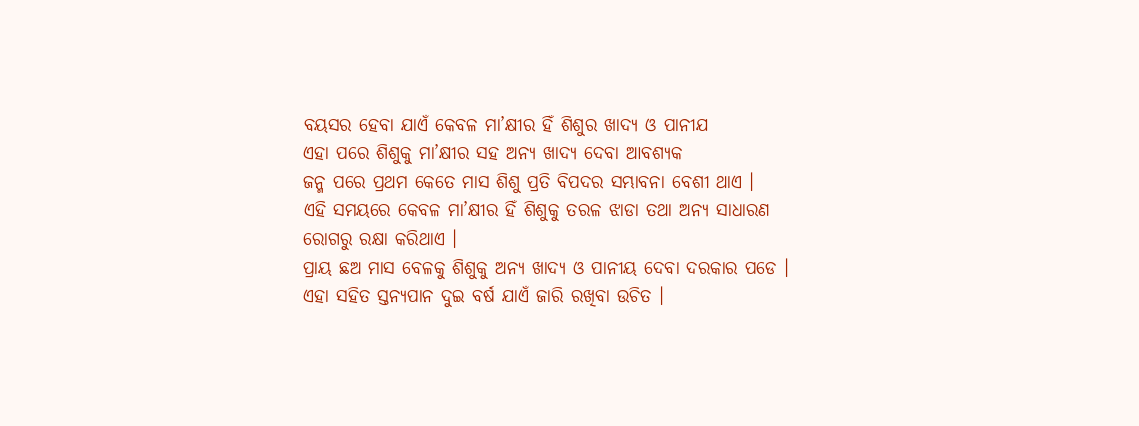ବୟସର ହେବା ଯାଏଁ କେବଳ ମା’କ୍ଷୀର ହିଁ ଶିଶୁର ଖାଦ୍ୟ ଓ ପାନୀଯ
ଏହା ପରେ ଶିଶୁକୁ ମା’କ୍ଷୀର ସହ ଅନ୍ୟ ଖାଦ୍ୟ ଦେବା ଆବଶ୍ୟକ
ଜନ୍ମ ପରେ ପ୍ରଥମ କେତେ ମାସ ଶିଶୁ ପ୍ରତି ବିପଦର ସମ୍ଭାବନା ବେଶୀ ଥାଏ ।
ଏହି ସମୟରେ କେବଳ ମା’କ୍ଷୀର ହିଁ ଶିଶୁକୁ ତରଳ ଝାଡା ତଥା ଅନ୍ୟ ସାଧାରଣ ରୋଗରୁ ରକ୍ଷା କରିଥାଏ ।
ପ୍ରାୟ ଛଅ ମାସ ବେଳକୁ ଶିଶୁକୁ ଅନ୍ୟ ଖାଦ୍ୟ ଓ ପାନୀୟ ଦେବା ଦରକାର ପଡେ ।
ଏହା ସହିତ ସ୍ତନ୍ୟପାନ ଦୁଇ ବର୍ଷ ଯାଏଁ ଜାରି ରଖିବା ଉଚିତ ।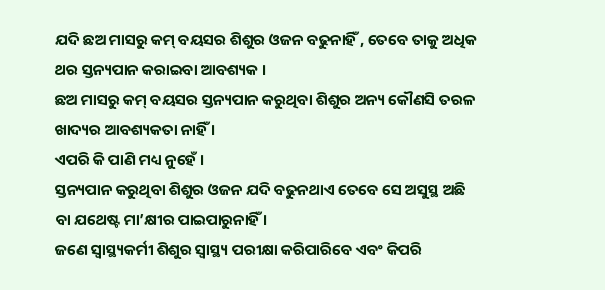ଯଦି ଛଅ ମାସରୁ କମ୍ ବୟସର ଶିଶୁର ଓଜନ ବଢୁନାହିଁ , ତେବେ ତାକୁ ଅଧିକ ଥର ସ୍ତନ୍ୟପାନ କରାଇବା ଆବଶ୍ୟକ ।
ଛଅ ମାସରୁ କମ୍ ବୟସର ସ୍ତନ୍ୟପାନ କରୁଥିବା ଶିଶୁର ଅନ୍ୟ କୌଣସି ତରଳ ଖାଦ୍ୟର ଆବଶ୍ୟକତା ନାହିଁ ।
ଏପରି କି ପାଣି ମଧ୍ୟ ନୁହେଁ ।
ସ୍ତନ୍ୟପାନ କରୁଥିବା ଶିଶୁର ଓଜନ ଯଦି ବଢୁନଥାଏ ତେବେ ସେ ଅସୁସ୍ଥ ଅଛି ବା ଯଥେଷ୍ଟ ମା’କ୍ଷୀର ପାଇପାରୁନାହିଁ ।
ଜଣେ ସ୍ୱାସ୍ଥ୍ୟକର୍ମୀ ଶିଶୁର ସ୍ୱାସ୍ଥ୍ୟ ପରୀକ୍ଷା କରିପାରିବେ ଏବଂ କିପରି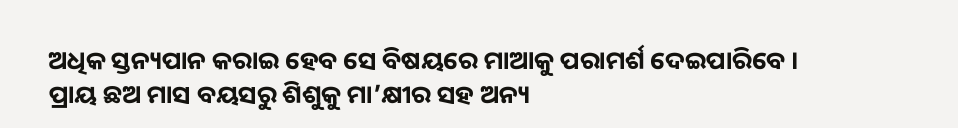ଅଧିକ ସ୍ତନ୍ୟପାନ କରାଇ ହେବ ସେ ବିଷୟରେ ମାଆକୁ ପରାମର୍ଶ ଦେଇପାରିବେ ।
ପ୍ରାୟ ଛଅ ମାସ ବୟସରୁ ଶିଶୁକୁ ମା’କ୍ଷୀର ସହ ଅନ୍ୟ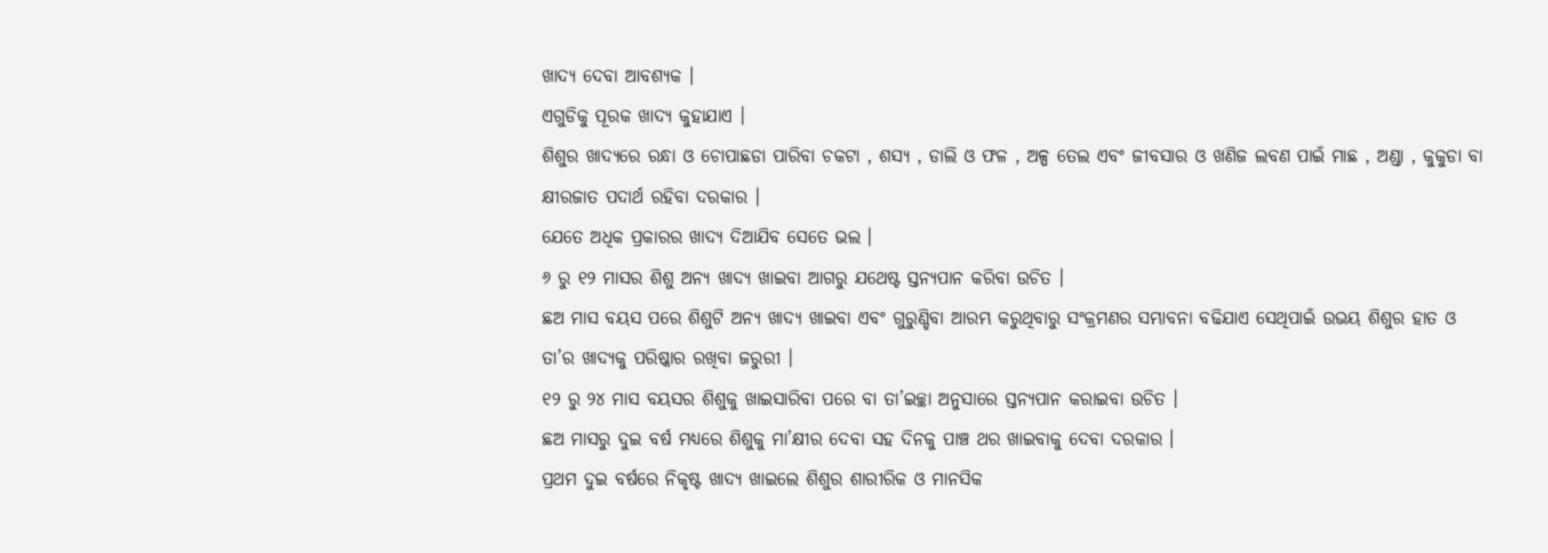ଖାଦ୍ୟ ଦେବା ଆବଶ୍ୟକ ।
ଏଗୁଡିକୁ ପୂରକ ଖାଦ୍ୟ କୁହାଯାଏ ।
ଶିଶୁର ଖାଦ୍ୟରେ ରନ୍ଧା ଓ ଚୋପାଛଡା ପାରିବା ଚକଟା , ଶସ୍ୟ , ଡାଲି ଓ ଫଳ , ଅଳ୍ପ ତେଲ ଏବଂ ଜୀବସାର ଓ ଖଣିଜ ଲବଣ ପାଇଁ ମାଛ , ଅଣ୍ଡା , କୁକୁଡା ବା କ୍ଷୀରଜାତ ପଦାର୍ଥ ରହିବା ଦରକାର ।
ଯେତେ ଅଧିକ ପ୍ରକାରର ଖାଦ୍ୟ ଦିଆଯିବ ସେତେ ଭଲ ।
୬ ରୁ ୧୨ ମାସର ଶିଶୁ ଅନ୍ୟ ଖାଦ୍ୟ ଖାଇବା ଆଗରୁ ଯଥେଷ୍ଟ ସ୍ତନ୍ୟପାନ କରିବା ଉଚିତ ।
ଛଅ ମାସ ବୟସ ପରେ ଶିଶୁଟି ଅନ୍ୟ ଖାଦ୍ୟ ଖାଇବା ଏବଂ ଗୁରୁଣ୍ଡିବା ଆରମ୍ଭ କରୁଥିବାରୁ ସଂକ୍ରମଣର ସମ୍ଭାବନା ବଢିଯାଏ ସେଥିପାଇଁ ଉଭୟ ଶିଶୁର ହାତ ଓ ତା’ର ଖାଦ୍ୟକୁ ପରିଷ୍କାର ରଖିବା ଜରୁରୀ ।
୧୨ ରୁ ୨୪ ମାସ ବୟସର ଶିଶୁକୁ ଖାଇସାରିବା ପରେ ବା ତା’ଇଚ୍ଛା ଅନୁସାରେ ସ୍ତନ୍ୟପାନ କରାଇବା ଉଚିତ ।
ଛଅ ମାସରୁ ଦୁଇ ବର୍ଷ ମଧ୍ୟରେ ଶିଶୁକୁ ମା’କ୍ଷୀର ଦେବା ସହ ଦିନକୁ ପାଞ୍ଚ ଥର ଖାଇବାକୁ ଦେବା ଦରକାର ।
ପ୍ରଥମ ଦୁଇ ବର୍ଷରେ ନିକୃଷ୍ଟ ଖାଦ୍ୟ ଖାଇଲେ ଶିଶୁର ଶାରୀରିକ ଓ ମାନସିକ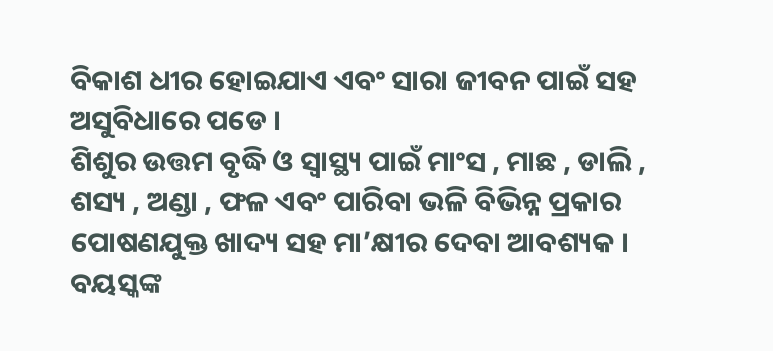ବିକାଶ ଧୀର ହୋଇଯାଏ ଏବଂ ସାରା ଜୀବନ ପାଇଁ ସହ ଅସୁବିଧାରେ ପଡେ ।
ଶିଶୁର ଉତ୍ତମ ବୃଦ୍ଧି ଓ ସ୍ୱାସ୍ଥ୍ୟ ପାଇଁ ମାଂସ , ମାଛ , ଡାଲି , ଶସ୍ୟ , ଅଣ୍ଡା , ଫଳ ଏବଂ ପାରିବା ଭଳି ବିଭିନ୍ନ ପ୍ରକାର ପୋଷଣଯୁକ୍ତ ଖାଦ୍ୟ ସହ ମା’କ୍ଷୀର ଦେବା ଆବଶ୍ୟକ ।
ବୟସ୍କଙ୍କ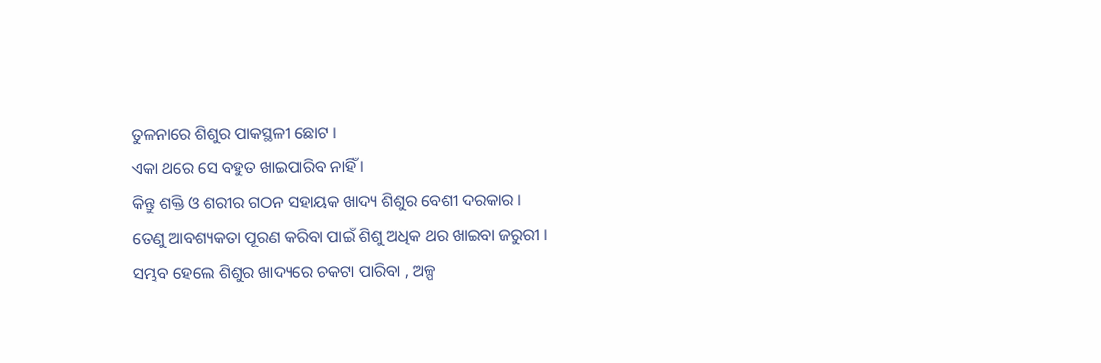ତୁଳନାରେ ଶିଶୁର ପାକସ୍ଥଳୀ ଛୋଟ ।
ଏକା ଥରେ ସେ ବହୁତ ଖାଇପାରିବ ନାହିଁ ।
କିନ୍ତୁ ଶକ୍ତି ଓ ଶରୀର ଗଠନ ସହାୟକ ଖାଦ୍ୟ ଶିଶୁର ବେଶୀ ଦରକାର ।
ତେଣୁ ଆବଶ୍ୟକତା ପୂରଣ କରିବା ପାଇଁ ଶିଶୁ ଅଧିକ ଥର ଖାଇବା ଜରୁରୀ ।
ସମ୍ଭବ ହେଲେ ଶିଶୁର ଖାଦ୍ୟରେ ଚକଟା ପାରିବା , ଅଳ୍ପ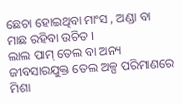ଛେଚା ହୋଇଥିବା ମାଂସ , ଅଣ୍ଡା ବା ମାଛ ରହିବା ଉଚିତ ।
ଲାଲ ପାମ୍ ତେଲ ବା ଅନ୍ୟ ଜୀବସାରଯୁକ୍ତ ତେଲ ଅଳ୍ପ ପରିମାଣରେ ମିଶା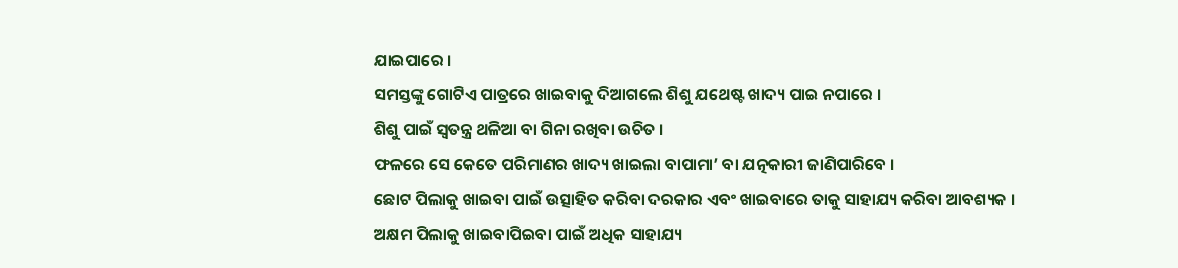ଯାଇପାରେ ।
ସମସ୍ତଙ୍କୁ ଗୋଟିଏ ପାତ୍ରରେ ଖାଇବାକୁ ଦିଆଗଲେ ଶିଶୁ ଯଥେଷ୍ଟ ଖାଦ୍ୟ ପାଇ ନପାରେ ।
ଶିଶୁ ପାଇଁ ସ୍ଵତନ୍ତ୍ର ଥଳିଆ ବା ଗିନା ରଖିବା ଉଚିତ ।
ଫଳରେ ସେ କେତେ ପରିମାଣର ଖାଦ୍ୟ ଖାଇଲା ବାପାମା’ ବା ଯତ୍ନକାରୀ ଜାଣିପାରିବେ ।
ଛୋଟ ପିଲାକୁ ଖାଇବା ପାଇଁ ଉତ୍ସାହିତ କରିବା ଦରକାର ଏବଂ ଖାଇବାରେ ତାକୁ ସାହାଯ୍ୟ କରିବା ଆବଶ୍ୟକ ।
ଅକ୍ଷମ ପିଲାକୁ ଖାଇବାପିଇବା ପାଇଁ ଅଧିକ ସାହାଯ୍ୟ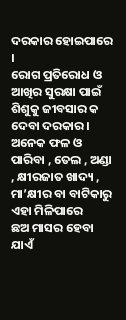ଦରକାର ହୋଇପାରେ ।
ରୋଗ ପ୍ରତିରୋଧ ଓ ଆଖିର ସୁରକ୍ଷା ପାଇଁ ଶିଶୁକୁ ଜୀବସାର କ ଦେବା ଦରକାର ।
ଅନେକ ଫଳ ଓ ପାରିବା , ତେଲ , ଅଣ୍ଡା , କ୍ଷୀରଜାତ ଖାଦ୍ୟ , ମା’କ୍ଷୀର ବା ବାଟିକାରୁ ଏହା ମିଳିପାରେ
ଛଅ ମାସର ହେବା ଯାଏଁ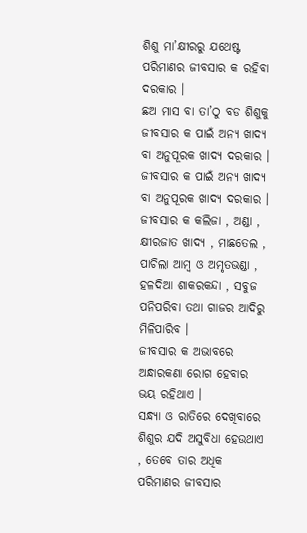ଶିଶୁ ମା’କ୍ଷୀରରୁ ଯଥେଷ୍ଟ ପରିମାଣର ଜୀବସାର କ ରହିବା ଦରକାର ।
ଛଅ ମାସ ବା ତା’ଠୁ ବଡ ଶିଶୁକୁ ଜୀବସାର କ ପାଇଁ ଅନ୍ୟ ଖାଦ୍ୟ ବା ଅନୁପୂରକ ଖାଦ୍ୟ ଦରକାର ।
ଜୀବସାର କ ପାଇଁ ଅନ୍ୟ ଖାଦ୍ୟ ବା ଅନୁପୂରକ ଖାଦ୍ୟ ଦରକାର ।
ଜୀବସାର କ କଲିଜା , ଅଣ୍ଡା , କ୍ଷୀରଜାତ ଖାଦ୍ୟ , ମାଛତେଲ , ପାଚିଲା ଆମ୍ବ ଓ ଅମୃତଭଣ୍ଡା , ହଳଦିଆ ଶାକରକନ୍ଦା , ସବୁଜ ପନିପରିବା ତଥା ଗାଜର ଆଦିରୁ ମିଳିପାରିବ ।
ଜୀବସାର କ ଅଭାବରେ ଅନ୍ଧାରକଣା ରୋଗ ହେବାର ଭୟ ରହିଥାଏ ।
ସନ୍ଧ୍ୟା ଓ ରାତିରେ ଦେଖିବାରେ ଶିଶୁର ଯଦି ଅସୁବିଧା ହେଉଥାଏ , ତେବେ ତାର ଅଧିକ ପରିମାଣର ଜୀବସାର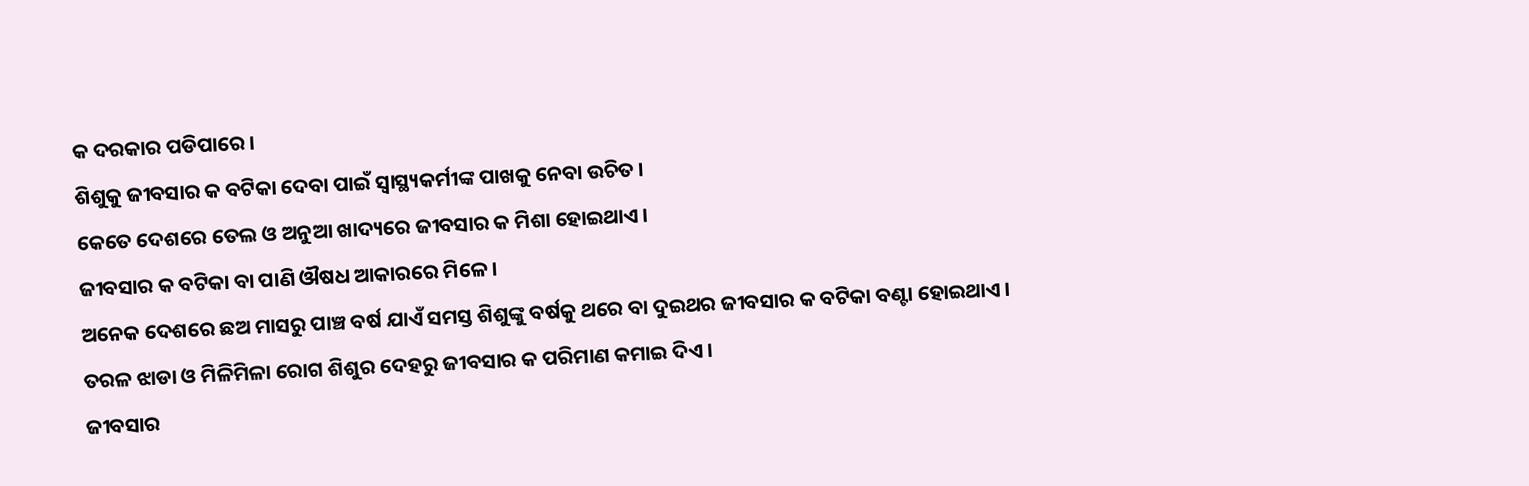କ ଦରକାର ପଡିପାରେ ।
ଶିଶୁକୁ ଜୀବସାର କ ବଟିକା ଦେବା ପାଇଁ ସ୍ୱାସ୍ଥ୍ୟକର୍ମୀଙ୍କ ପାଖକୁ ନେବା ଉଚିତ ।
କେତେ ଦେଶରେ ତେଲ ଓ ଅନୁଆ ଖାଦ୍ୟରେ ଜୀବସାର କ ମିଶା ହୋଇଥାଏ ।
ଜୀବସାର କ ବଟିକା ବା ପାଣି ଔଷଧ ଆକାରରେ ମିଳେ ।
ଅନେକ ଦେଶରେ ଛଅ ମାସରୁ ପାଞ୍ଚ ବର୍ଷ ଯାଏଁ ସମସ୍ତ ଶିଶୁଙ୍କୁ ବର୍ଷକୁ ଥରେ ବା ଦୁଇଥର ଜୀବସାର କ ବଟିକା ବଣ୍ଟା ହୋଇଥାଏ ।
ତରଳ ଝାଡା ଓ ମିଳିମିଳା ରୋଗ ଶିଶୁର ଦେହରୁ ଜୀବସାର କ ପରିମାଣ କମାଇ ଦିଏ ।
ଜୀବସାର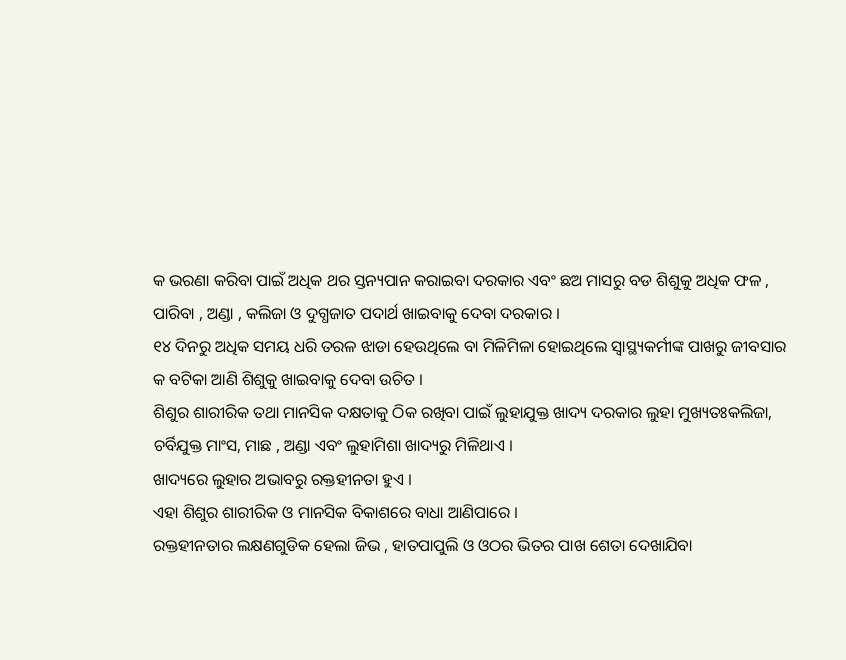କ ଭରଣା କରିବା ପାଇଁ ଅଧିକ ଥର ସ୍ତନ୍ୟପାନ କରାଇବା ଦରକାର ଏବଂ ଛଅ ମାସରୁ ବଡ ଶିଶୁକୁ ଅଧିକ ଫଳ , ପାରିବା , ଅଣ୍ଡା , କଲିଜା ଓ ଦୁଗ୍ଧଜାତ ପଦାର୍ଥ ଖାଇବାକୁ ଦେବା ଦରକାର ।
୧୪ ଦିନରୁ ଅଧିକ ସମୟ ଧରି ତରଳ ଝାଡା ହେଉଥିଲେ ବା ମିଳିମିଳା ହୋଇଥିଲେ ସ୍ୱାସ୍ଥ୍ୟକର୍ମୀଙ୍କ ପାଖରୁ ଜୀବସାର କ ବଟିକା ଆଣି ଶିଶୁକୁ ଖାଇବାକୁ ଦେବା ଉଚିତ ।
ଶିଶୁର ଶାରୀରିକ ତଥା ମାନସିକ ଦକ୍ଷତାକୁ ଠିକ ରଖିବା ପାଇଁ ଲୁହାଯୁକ୍ତ ଖାଦ୍ୟ ଦରକାର ଲୁହା ମୁଖ୍ୟତଃକଲିଜା, ଚର୍ବିଯୁକ୍ତ ମାଂସ, ମାଛ , ଅଣ୍ଡା ଏବଂ ଲୁହାମିଶା ଖାଦ୍ୟରୁ ମିଳିଥାଏ ।
ଖାଦ୍ୟରେ ଲୁହାର ଅଭାବରୁ ରକ୍ତହୀନତା ହୁଏ ।
ଏହା ଶିଶୁର ଶାରୀରିକ ଓ ମାନସିକ ବିକାଶରେ ବାଧା ଆଣିପାରେ ।
ରକ୍ତହୀନତାର ଲକ୍ଷଣଗୁଡିକ ହେଲା ଜିଭ , ହାତପାପୁଲି ଓ ଓଠର ଭିତର ପାଖ ଶେତା ଦେଖାଯିବା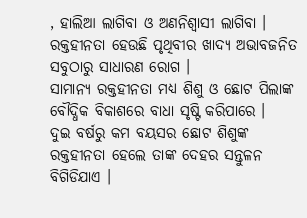, ହାଲିଆ ଲାଗିବା ଓ ଅଣନିଶ୍ଵାସୀ ଲାଗିବା ।
ରକ୍ତହୀନତା ହେଉଛି ପୃଥିବୀର ଖାଦ୍ୟ ଅଭାବଜନିତ ସବୁଠାରୁ ସାଧାରଣ ରୋଗ ।
ସାମାନ୍ୟ ରକ୍ତହୀନତା ମଧ୍ୟ ଶିଶୁ ଓ ଛୋଟ ପିଲାଙ୍କ ବୌଦ୍ଧିକ ବିକାଶରେ ବାଧା ସୃଷ୍ଟି କରିପାରେ ।
ଦୁଇ ବର୍ଷରୁ କମ ବୟସର ଛୋଟ ଶିଶୁଙ୍କ ରକ୍ତହୀନତା ହେଲେ ତାଙ୍କ ଦେହର ସନ୍ତୁଳନ ବିଗିଡିଯାଏ ।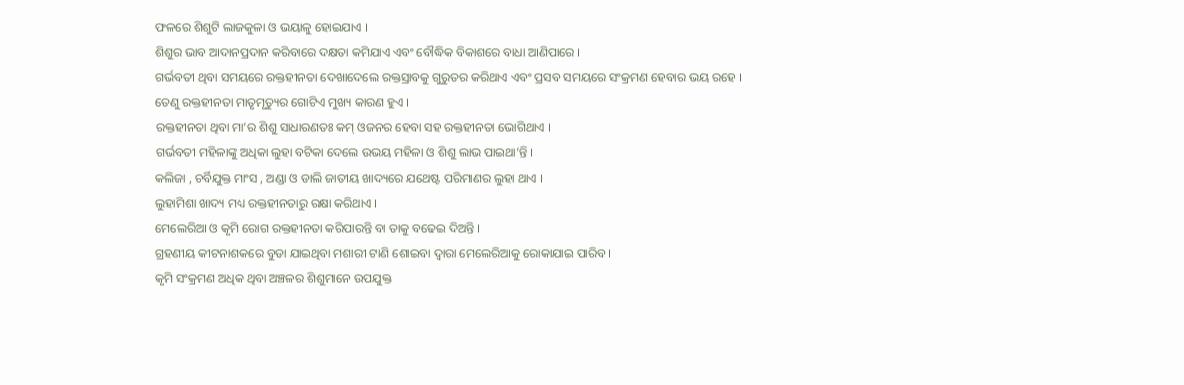ଫଳରେ ଶିଶୁଟି ଲାଜକୁଳା ଓ ଭୟାଳୁ ହୋଇଯାଏ ।
ଶିଶୁର ଭାବ ଆଦାନପ୍ରଦାନ କରିବାରେ ଦକ୍ଷତା କମିଯାଏ ଏବଂ ବୌଦ୍ଧିକ ବିକାଶରେ ବାଧା ଆଣିପାରେ ।
ଗର୍ଭବତୀ ଥିବା ସମୟରେ ରକ୍ତହୀନତା ଦେଖାଦେଲେ ରକ୍ତସ୍ରାବକୁ ଗୁରୁତର କରିଥାଏ ଏବଂ ପ୍ରସବ ସମୟରେ ସଂକ୍ରମଣ ହେବାର ଭୟ ରହେ ।
ତେଣୁ ରକ୍ତହୀନତା ମାତୃମୃତ୍ୟୁର ଗୋଟିଏ ମୁଖ୍ୟ କାରଣ ହୁଏ ।
ରକ୍ତହୀନତା ଥିବା ମା’ର ଶିଶୁ ସାଧାରଣତଃ କମ୍ ଓଜନର ହେବା ସହ ରକ୍ତହୀନତା ଭୋଗିଥାଏ ।
ଗର୍ଭବତୀ ମହିଳାଙ୍କୁ ଅଧିକା ଲୁହା ବଟିକା ଦେଲେ ଉଭୟ ମହିଳା ଓ ଶିଶୁ ଲାଭ ପାଇଥା’ନ୍ତି ।
କଲିଜା , ଚର୍ବିଯୁକ୍ତ ମାଂସ , ଅଣ୍ଡା ଓ ଡାଲି ଜାତୀୟ ଖାଦ୍ୟରେ ଯଥେଷ୍ଟ ପରିମାଣର ଲୁହା ଥାଏ ।
ଲୁହାମିଶା ଖାଦ୍ୟ ମଧ୍ୟ ରକ୍ତହୀନତାରୁ ରକ୍ଷା କରିଥାଏ ।
ମେଲେରିଆ ଓ କୃମି ରୋଗ ରକ୍ତହୀନତା କରିପାରନ୍ତି ବା ତାକୁ ବଢେଇ ଦିଅନ୍ତି ।
ଗ୍ରହଣୀୟ କୀଟନାଶକରେ ବୁଡା ଯାଇଥିବା ମଶାରୀ ଟାଣି ଶୋଇବା ଦ୍ଵାରା ମେଲେରିଆକୁ ରୋକାଯାଇ ପାରିବ ।
କୃମି ସଂକ୍ରମଣ ଅଧିକ ଥିବା ଅଞ୍ଚଳର ଶିଶୁମାନେ ଉପଯୁକ୍ତ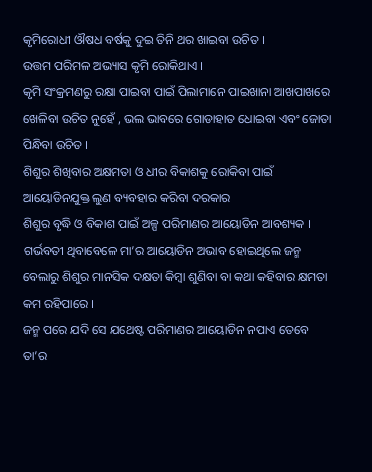କୃମିରୋଧୀ ଔଷଧ ବର୍ଷକୁ ଦୁଇ ତିନି ଥର ଖାଇବା ଉଚିତ ।
ଉତ୍ତମ ପରିମଳ ଅଭ୍ୟାସ କୃମି ରୋକିଥାଏ ।
କୃମି ସଂକ୍ରମଣରୁ ରକ୍ଷା ପାଇବା ପାଇଁ ପିଲାମାନେ ପାଇଖାନା ଆଖପାଖରେ ଖେଳିବା ଉଚିତ ନୁହେଁ , ଭଲ ଭାବରେ ଗୋଡାହାତ ଧୋଇବା ଏବଂ ଜୋତା ପିନ୍ଧିବା ଉଚିତ ।
ଶିଶୁର ଶିଖିବାର ଅକ୍ଷମତା ଓ ଧୀର ବିକାଶକୁ ରୋକିବା ପାଇଁ ଆୟୋଡିନଯୁକ୍ତ ଲୁଣ ବ୍ୟବହାର କରିବା ଦରକାର
ଶିଶୁର ବୃଦ୍ଧି ଓ ବିକାଶ ପାଇଁ ଅଳ୍ପ ପରିମାଣର ଆୟୋଡିନ ଆବଶ୍ୟକ ।
ଗର୍ଭବତୀ ଥିବାବେଳେ ମା’ର ଆୟୋଡିନ ଅଭାବ ହୋଇଥିଲେ ଜନ୍ମ ବେଲାରୁ ଶିଶୁର ମାନସିକ ଦକ୍ଷତା କିମ୍ବା ଶୁଣିବା ବା କଥା କହିବାର କ୍ଷମତା କମ ରହିପାରେ ।
ଜନ୍ମ ପରେ ଯଦି ସେ ଯଥେଷ୍ଟ ପରିମାଣର ଆୟୋଡିନ ନପାଏ ତେବେ ତା’ର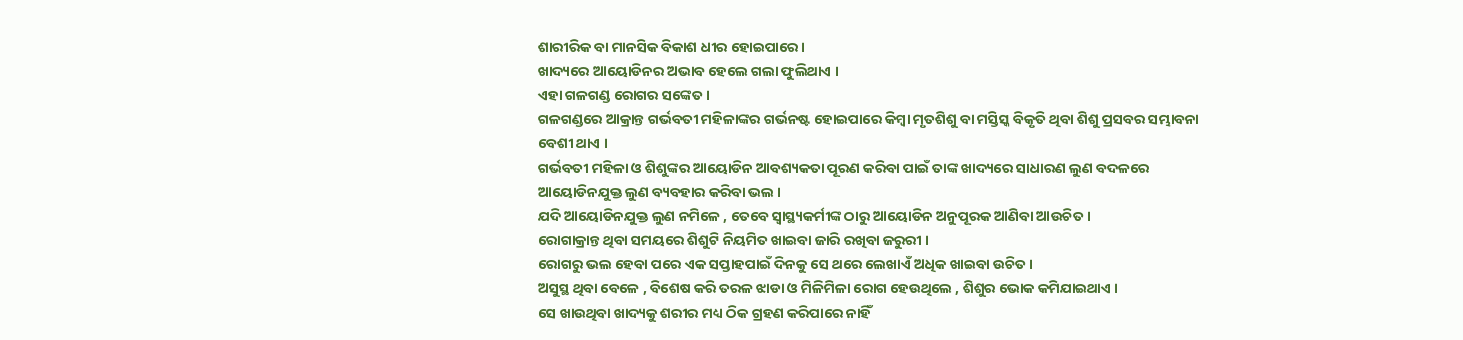ଶାରୀରିକ ବା ମାନସିକ ବିକାଶ ଧୀର ହୋଇପାରେ ।
ଖାଦ୍ୟରେ ଆୟୋଡିନର ଅଭାବ ହେଲେ ଗଲା ଫୁଲିଥାଏ ।
ଏହା ଗଳଗଣ୍ଡ ରୋଗର ସଙ୍କେତ ।
ଗଳଗଣ୍ଡରେ ଆକ୍ରାନ୍ତ ଗର୍ଭବତୀ ମହିଳାଙ୍କର ଗର୍ଭନଷ୍ଟ ହୋଇପାରେ କିମ୍ବା ମୃତଶିଶୁ ବା ମସ୍ତିସ୍କ ବିକୃତି ଥିବା ଶିଶୁ ପ୍ରସବର ସମ୍ଭାବନା ବେଶୀ ଥାଏ ।
ଗର୍ଭବତୀ ମହିଳା ଓ ଶିଶୁଙ୍କର ଆୟୋଡିନ ଆବଶ୍ୟକତା ପୂରଣ କରିବା ପାଇଁ ତାଙ୍କ ଖାଦ୍ୟରେ ସାଧାରଣ ଲୁଣ ବଦଳରେ ଆୟୋଡିନଯୁକ୍ତ ଲୁଣ ବ୍ୟବହାର କରିବା ଭଲ ।
ଯଦି ଆୟୋଡିନଯୁକ୍ତ ଲୁଣ ନମିଳେ , ତେବେ ସ୍ୱାସ୍ଥ୍ୟକର୍ମୀଙ୍କ ଠାରୁ ଆୟୋଡିନ ଅନୁପୂରକ ଆଣିବା ଆଉଚିତ ।
ରୋଗାକ୍ରାନ୍ତ ଥିବା ସମୟରେ ଶିଶୁଟି ନିୟମିତ ଖାଇବା ଜାରି ରଖିବା ଜରୁରୀ ।
ରୋଗରୁ ଭଲ ହେବା ପରେ ଏକ ସପ୍ତାହପାଇଁ ଦିନକୁ ସେ ଥରେ ଲେଖାଏଁ ଅଧିକ ଖାଇବା ଉଚିତ ।
ଅସୁସ୍ଥ ଥିବା ବେଳେ , ବିଶେଷ କରି ତରଳ ଝାଡା ଓ ମିଳିମିଳା ରୋଗ ହେଉଥିଲେ , ଶିଶୁର ଭୋକ କମିଯାଇଥାଏ ।
ସେ ଖାଉଥିବା ଖାଦ୍ୟକୁ ଶରୀର ମଧ୍ୟ ଠିକ ଗ୍ରହଣ କରିପାରେ ନାହିଁ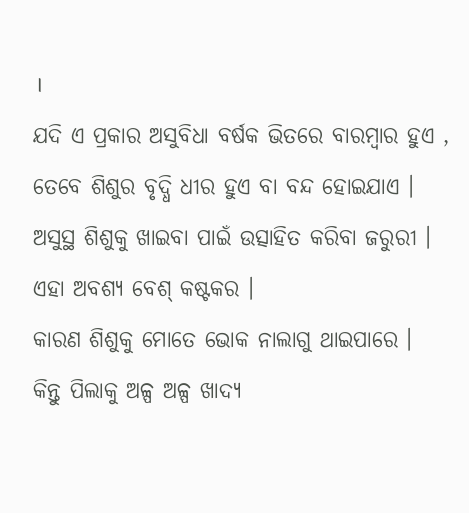।
ଯଦି ଏ ପ୍ରକାର ଅସୁବିଧା ବର୍ଷକ ଭିତରେ ବାରମ୍ବାର ହୁଏ , ତେବେ ଶିଶୁର ବୃଦ୍ଧି ଧୀର ହୁଏ ବା ବନ୍ଦ ହୋଇଯାଏ ।
ଅସୁସ୍ଥ ଶିଶୁକୁ ଖାଇବା ପାଇଁ ଉତ୍ସାହିତ କରିବା ଜରୁରୀ ।
ଏହା ଅବଶ୍ୟ ବେଶ୍ କଷ୍ଟକର ।
କାରଣ ଶିଶୁକୁ ମୋତେ ଭୋକ ନାଲାଗୁ ଥାଇପାରେ ।
କିନ୍ତୁ ପିଲାକୁ ଅଳ୍ପ ଅଳ୍ପ ଖାଦ୍ଯ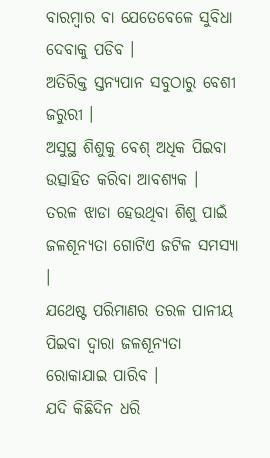ବାରମ୍ବାର ବା ଯେତେବେଳେ ସୁବିଧା ଦେବାକୁ ପଡିବ ।
ଅତିରିକ୍ତ ସ୍ତନ୍ୟପାନ ସବୁଠାରୁ ବେଶୀ ଜରୁରୀ ।
ଅସୁସ୍ଥ ଶିଶୁକୁ ବେଶ୍ ଅଧିକ ପିଇବା ଉତ୍ସାହିତ କରିବା ଆବଶ୍ୟକ ।
ତରଳ ଝାଡା ହେଉଥିବା ଶିଶୁ ପାଇଁ ଜଳଶୂନ୍ୟତା ଗୋଟିଏ ଜଟିଳ ସମସ୍ୟା ।
ଯଥେଷ୍ଟ ପରିମାଣର ତରଳ ପାନୀୟ ପିଇବା ଦ୍ଵାରା ଜଳଶୂନ୍ୟତା ରୋକାଯାଇ ପାରିବ ।
ଯଦି କିଛିଦିନ ଧରି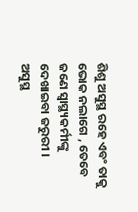ଶିଶୁ ଅସୁସ୍ଥ ରହେ ଏବଂ ତାକୁ ଭୋକ ନଲାଗେ , ତେବେ ଜଣେ ସ୍ୱାସ୍ଥ୍ୟକର୍ମୀଙ୍କୁ ଦେଖାଇବା ଜରୁରୀ ।
ଅସୁସ୍ଥ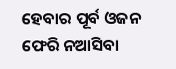ହେବାର ପୂର୍ବ ଓଜନ ଫେରି ନଆସିବା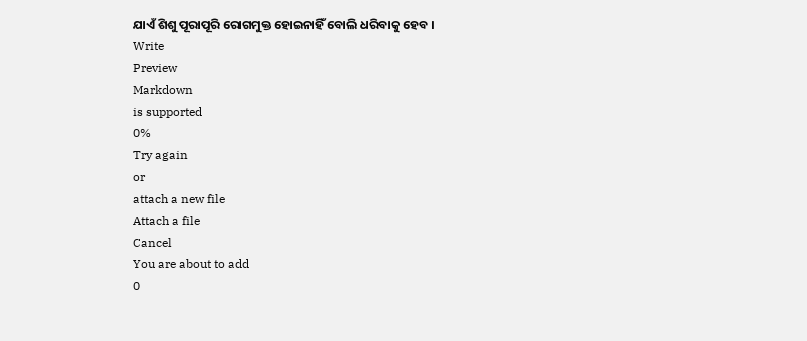ଯାଏଁ ଶିଶୁ ପୂରାପୂରି ରୋଗମୁକ୍ତ ହୋଇନାହିଁ ବୋଲି ଧରିବାକୁ ହେବ ।
Write
Preview
Markdown
is supported
0%
Try again
or
attach a new file
Attach a file
Cancel
You are about to add
0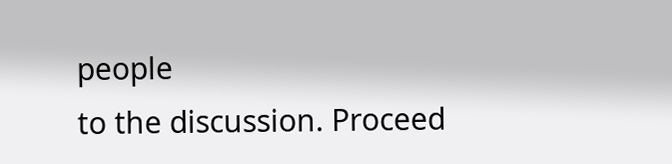people
to the discussion. Proceed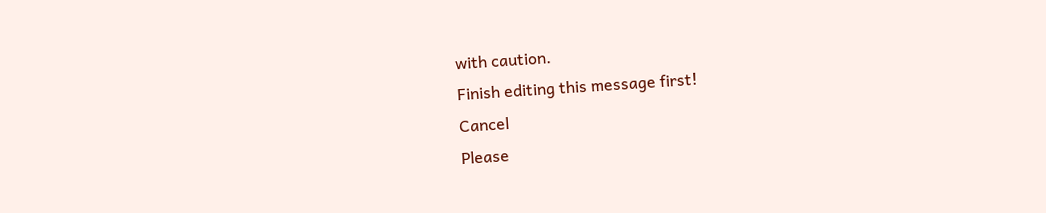with caution.
Finish editing this message first!
Cancel
Please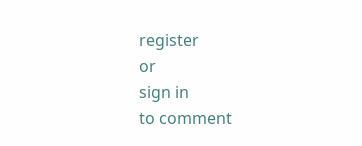register
or
sign in
to comment